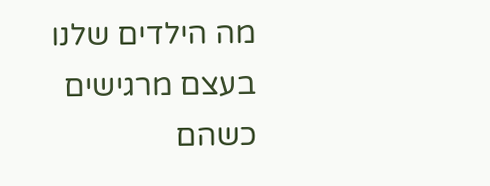מה הילדים שלנו בעצם מרגישים כשהם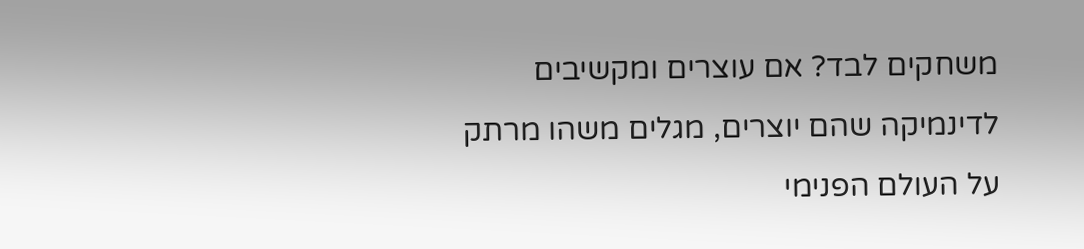משחקים לבד? אם עוצרים ומקשיבים לדינמיקה שהם יוצרים, מגלים משהו מרתק על העולם הפנימי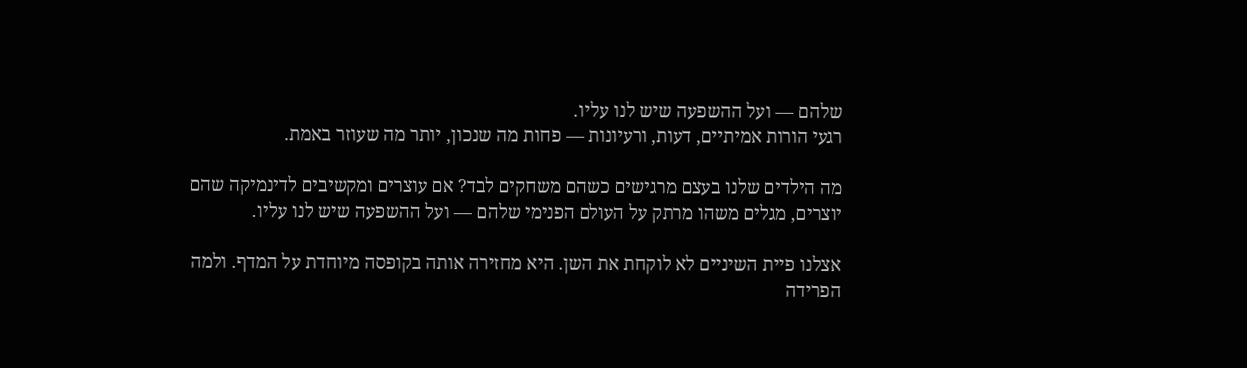שלהם — ועל ההשפעה שיש לנו עליו.
רגעי הורות אמיתיים, דעות, ורעיונות — פחות מה שנכון, יותר מה שעוזר באמת.

מה הילדים שלנו בעצם מרגישים כשהם משחקים לבד? אם עוצרים ומקשיבים לדינמיקה שהם יוצרים, מגלים משהו מרתק על העולם הפנימי שלהם — ועל ההשפעה שיש לנו עליו.

אצלנו פיית השיניים לא לוקחת את השן. היא מחזירה אותה בקופסה מיוחדת על המדף. ולמה הפרידה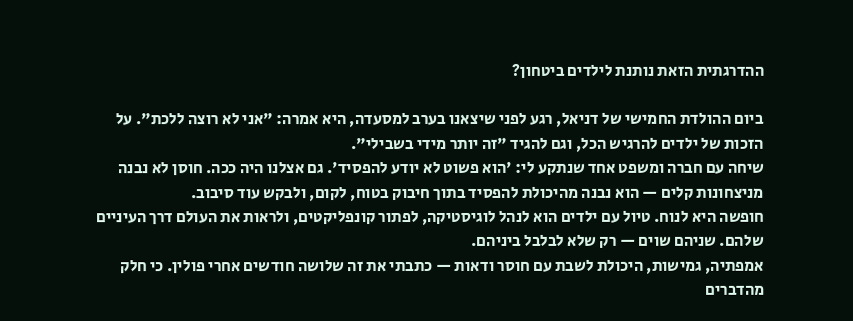ההדרגתית הזאת נותנת לילדים ביטחון?

ביום ההולדת החמישי של דניאל, רגע לפני שיצאנו בערב למסעדה, היא אמרה: "אני לא רוצה ללכת". על הזכות של ילדים להרגיש הכל, וגם להגיד "זה יותר מידי בשבילי".
שיחה עם חברה ומשפט אחד שנתקע לי: 'הוא פשוט לא יודע להפסיד'. גם אצלנו היה ככה. חוסן לא נבנה מניצחונות קלים — הוא נבנה מהיכולת להפסיד בתוך חיבוק בטוח, לקום, ולבקש עוד סיבוב.
חופשה היא לנוח. טיול עם ילדים הוא לנהל לוגיסטיקה, לפתור קונפליקטים, ולראות את העולם דרך העיניים שלהם. שניהם שוים — רק שלא לבלבל ביניהם.
אמפתיה, גמישות, היכולת לשבת עם חוסר ודאות — כתבתי את זה שלושה חודשים אחרי פולין. כי חלק מהדברים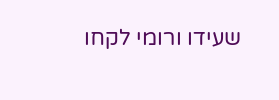שעידו ורומי לקחו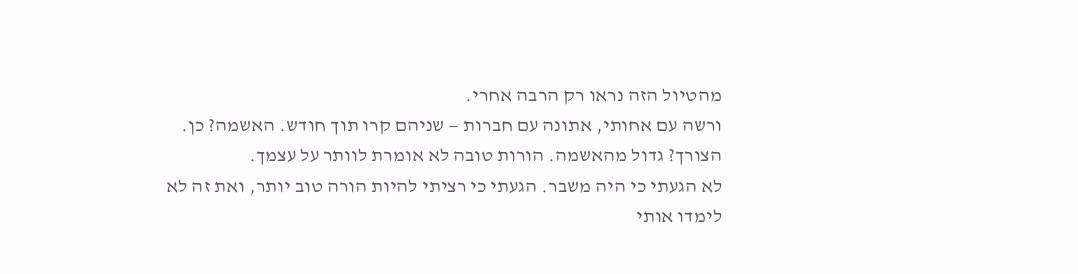מהטיול הזה נראו רק הרבה אחרי.
ורשה עם אחותי, אתונה עם חברות — שניהם קרו תוך חודש. האשמה? כן. הצורך? גדול מהאשמה. הורות טובה לא אומרת לוותר על עצמך.
לא הגעתי כי היה משבר. הגעתי כי רציתי להיות הורה טוב יותר, ואת זה לא לימדו אותי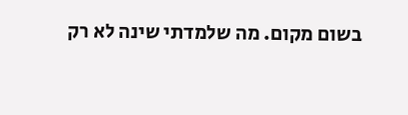בשום מקום. מה שלמדתי שינה לא רק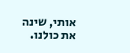אותי, שינה את כולנו.